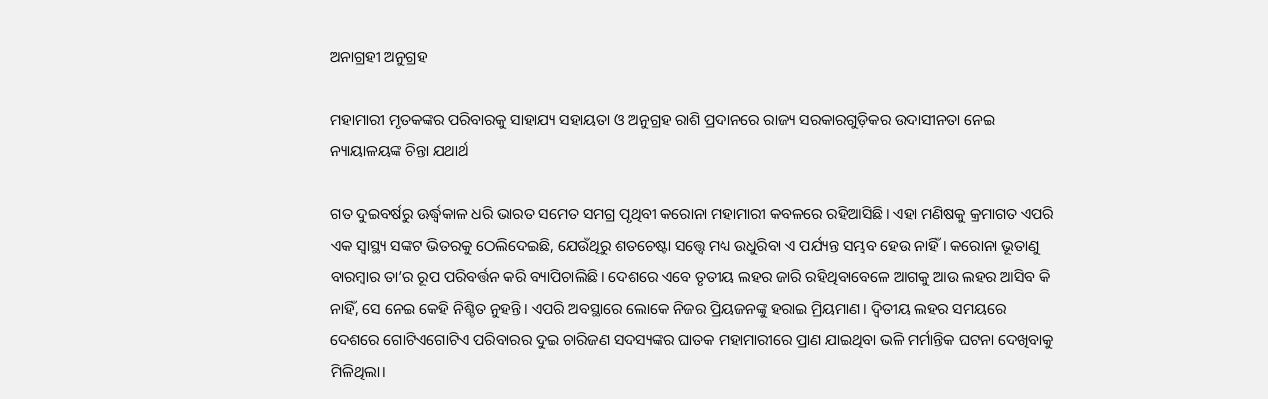ଅନାଗ୍ରହୀ ଅନୁଗ୍ରହ

ମହାମାରୀ ମୃତକଙ୍କର ପରିବାରକୁ ସାହାଯ୍ୟ ସହାୟତା ଓ ଅନୁଗ୍ରହ ରାଶି ପ୍ରଦାନରେ ରାଜ୍ୟ ସରକାରଗୁଡ଼ିକର ଉଦାସୀନତା ନେଇ ନ୍ୟାୟାଳୟଙ୍କ ଚିନ୍ତା ଯଥାର୍ଥ

ଗତ ଦୁଇବର୍ଷରୁ ଊର୍ଦ୍ଧ୍ବକାଳ ଧରି ଭାରତ ସମେତ ସମଗ୍ର ପୃଥିବୀ କରୋନା ମହାମାରୀ କବଳରେ ରହିଆସିଛି। ଏହା ମଣିଷକୁ କ୍ରମାଗତ ଏପରି ଏକ ସ୍ବାସ୍ଥ୍ୟ ସଙ୍କଟ ଭିତରକୁ ଠେଲିଦେଇଛି, ଯେଉଁଥିରୁ ଶତଚେଷ୍ଟା ସତ୍ତ୍ବେ ମଧ୍ୟ ଉଧୁରିବା ଏ ପର୍ଯ୍ୟନ୍ତ ସମ୍ଭବ ହେଉ ନାହିଁ। କରୋନା ଭୂତାଣୁ ବାରମ୍ବାର ତା’ର ରୂପ ପରିବର୍ତ୍ତନ କରି ବ୍ୟାପିଚାଲିଛି। ଦେଶରେ ଏବେ ତୃତୀୟ ଲହର ଜାରି ରହିଥିବାବେଳେ ଆଗକୁ ଆଉ ଲହର ଆସିବ କି ନାହିଁ, ସେ ନେଇ କେହି ନିଶ୍ଚିତ ନୁହନ୍ତି। ଏପରି ଅବସ୍ଥାରେ ଲୋକେ ନିଜର ପ୍ରିୟଜନଙ୍କୁ ହରାଇ ମ୍ରିୟମାଣ। ଦ୍ବିତୀୟ ଲହର ସମୟରେ ଦେଶରେ ଗୋଟିଏଗୋଟିଏ ପରିବାରର ଦୁଇ ଚାରିଜଣ ସଦସ୍ୟଙ୍କର ଘାତକ ମହାମାରୀରେ ପ୍ରାଣ ଯାଇଥିବା ଭଳି ମର୍ମାନ୍ତିକ ଘଟନା ଦେଖିବାକୁ ମିଳିଥିଲା।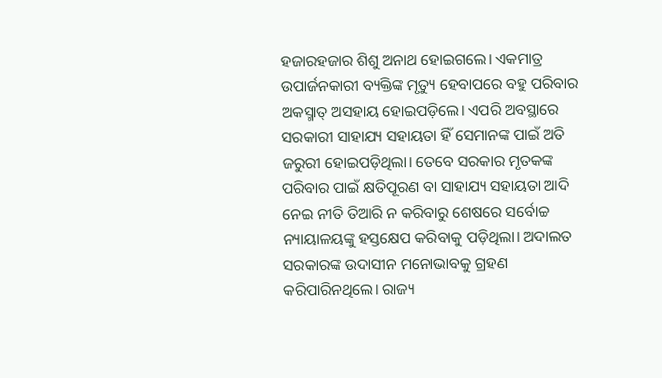ହଜାରହଜାର ଶିଶୁ ଅନାଥ ହୋଇଗଲେ। ଏକମାତ୍ର ଉପାର୍ଜନକାରୀ ବ୍ୟକ୍ତିଙ୍କ ମୃତ୍ୟୁ ହେବାପରେ ବହୁ ପରିବାର ଅକସ୍ମାତ୍‌ ଅସହାୟ ହୋଇପଡ଼ିଲେ। ଏପରି ଅବସ୍ଥାରେ ସରକାରୀ ସାହାଯ୍ୟ ସହାୟତା ହିଁ ସେମାନଙ୍କ ପାଇଁ ଅତି ଜରୁରୀ ହୋଇପଡ଼ିଥିଲା। ତେବେ ସରକାର ମୃତକଙ୍କ ପରିବାର ପାଇଁ କ୍ଷତିପୂରଣ ବା ସାହାଯ୍ୟ ସହାୟତା ଆଦି ନେଇ ନୀତି ତିଆରି ନ କରିବାରୁ ଶେଷରେ ସର୍ବୋଚ୍ଚ ନ୍ୟାୟାଳୟଙ୍କୁ ହସ୍ତକ୍ଷେପ କରିବାକୁ ପଡ଼ିଥିଲା। ଅଦାଲତ ସରକାରଙ୍କ ଉଦାସୀନ ମନୋଭାବକୁ ଗ୍ରହଣ କରିପାରିନଥିଲେ। ରାଜ୍ୟ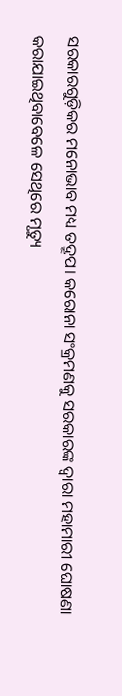ସରକାରଗୁଡ଼ିକର ମନୋଭାବ ମଧ୍ୟ ତଦ୍ରୂପ। କରୋନା ସଂକ୍ରମଣକୁ ସରକାରଙ୍କ ଦ୍ବାରା ମହାମାରୀ ଘୋଷଣା କରାଯାଇଥିବାବେଳେ ସେଥିରେ ମୃତ୍ୟୁ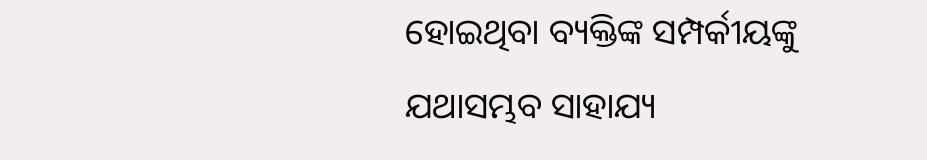ହୋଇଥିବା ବ୍ୟକ୍ତିଙ୍କ ସମ୍ପର୍କୀୟଙ୍କୁ ଯଥାସମ୍ଭବ ସାହାଯ୍ୟ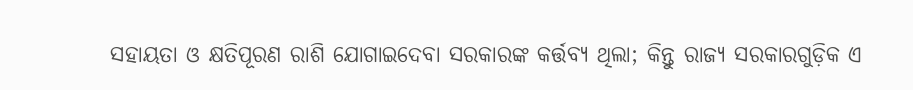ସହାୟତା ଓ କ୍ଷତିପୂରଣ ରାଶି ଯୋଗାଇଦେବା ସରକାରଙ୍କ କର୍ତ୍ତବ୍ୟ ଥିଲା; କିନ୍ତୁ ରାଜ୍ୟ ସରକାରଗୁଡ଼ିକ ଏ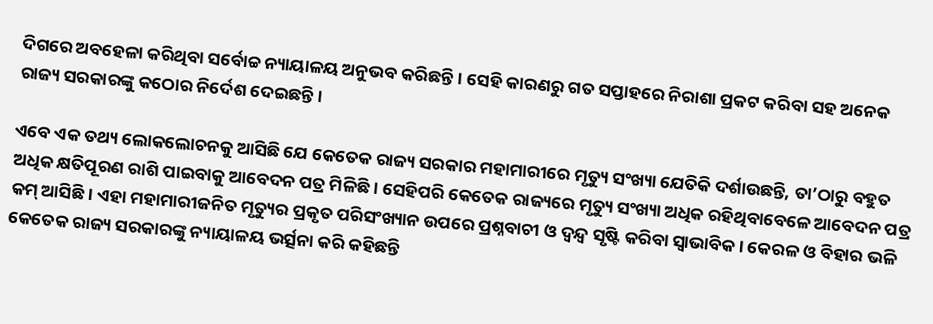ଦିଗରେ ଅବହେଳା କରିଥିବା ସର୍ବୋଚ୍ଚ ନ୍ୟାୟାଳୟ ଅନୁଭବ କରିଛନ୍ତି। ସେହି କାରଣରୁ ଗତ ସପ୍ତାହରେ ନିରାଶା ପ୍ରକଟ କରିବା ସହ ଅନେକ ରାଜ୍ୟ ସରକାରଙ୍କୁ କଠୋର ନିର୍ଦେଶ ଦେଇଛନ୍ତି।

ଏବେ ଏକ ତଥ୍ୟ ଲୋକଲୋଚନକୁ ଆସିଛି ଯେ କେତେକ ରାଜ୍ୟ ସରକାର ମହାମାରୀରେ ମୃତ୍ୟୁ ସଂଖ୍ୟା ଯେତିକି ଦର୍ଶାଉଛନ୍ତି, ତା’ଠାରୁ ବହୁତ ଅଧିକ କ୍ଷତିପୂରଣ ରାଶି ପାଇବାକୁ ଆବେଦନ ପତ୍ର ମିଳିଛି। ସେହିପରି କେତେକ ରାଜ୍ୟରେ ମୃତ୍ୟୁ ସଂଖ୍ୟା ଅଧିକ ରହିଥିବାବେଳେ ଆବେଦନ ପତ୍ର କମ୍ ଆସିଛି। ଏହା ମହାମାରୀଜନିତ ମୃତ୍ୟୁର ପ୍ରକୃତ ପରିସଂଖ୍ୟାନ ଉପରେ ପ୍ରଶ୍ନବାଚୀ ଓ ଦ୍ବନ୍ଦ୍ବ ସୃଷ୍ଟି କରିବା ସ୍ବାଭାବିକ। କେରଳ ଓ ବିହାର ଭଳି କେତେକ ରାଜ୍ୟ ସରକାରଙ୍କୁ ନ୍ୟାୟାଳୟ ଭର୍ତ୍ସନା କରି କହିଛନ୍ତି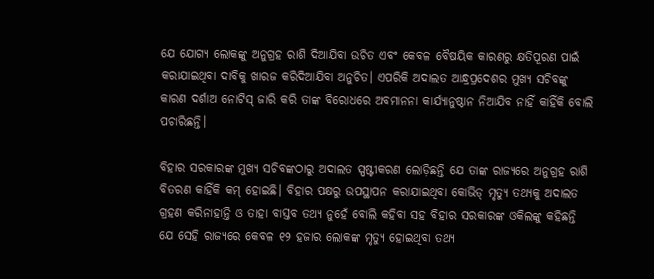ଯେ ଯୋଗ୍ୟ ଲୋକଙ୍କୁ ଅନୁଗ୍ରହ ରାଶି ଦିଆଯିବା ଉଚିତ ଏବଂ କେବଳ ବୈଷୟିକ କାରଣରୁ କ୍ଷତିପୂରଣ ପାଇଁ କରାଯାଇଥିବା ଦାବିକୁ ଖାରଜ କରିଦିଆଯିବା ଅନୁଚିତ। ଏପରିକି ଅଦାଲତ ଆନ୍ଧ୍ରପ୍ରଦେଶର ମୁଖ୍ୟ ସଚିବଙ୍କୁ କାରଣ ଦର୍ଶାଅ ନୋଟିସ୍ ଜାରି କରି ତାଙ୍କ ବିରୋଧରେ ଅବମାନନା କାର୍ଯ୍ୟାନୁଷ୍ଠାନ ନିଆଯିବ ନାହିଁ କାହିଁକି ବୋଲି ପଚାରିଛନ୍ତି।

ବିହାର ସରକାରଙ୍କ ମୁଖ୍ୟ ସଚିବଙ୍କଠାରୁ ଅଦାଲତ ସ୍ପଷ୍ଟୀକରଣ ଲୋଡ଼ିଛନ୍ତି ଯେ ତାଙ୍କ ରାଜ୍ୟରେ ଅନୁଗ୍ରହ ରାଶି ବିତରଣ କାହିଁକି କମ୍‌ ହୋଇଛି। ବିହାର ପକ୍ଷରୁ ଉପସ୍ଥାପନ କରାଯାଇଥିବା କୋଭିଡ୍‌ ମୃତ୍ୟୁ ତଥ୍ୟକୁ ଅଦାଲତ ଗ୍ରହଣ କରିନାହାନ୍ତି ଓ ତାହା ବାସ୍ତବ ତଥ୍ୟ ନୁହେଁ ବୋଲି କହିବା ସହ ବିହାର ସରକାରଙ୍କ ଓକିଲଙ୍କୁ କହିଛନ୍ତି ଯେ ସେହି ରାଜ୍ୟରେ କେବଳ ୧୨ ହଜାର ଲୋକଙ୍କ ମୃତ୍ୟୁ ହୋଇଥିବା ତଥ୍ୟ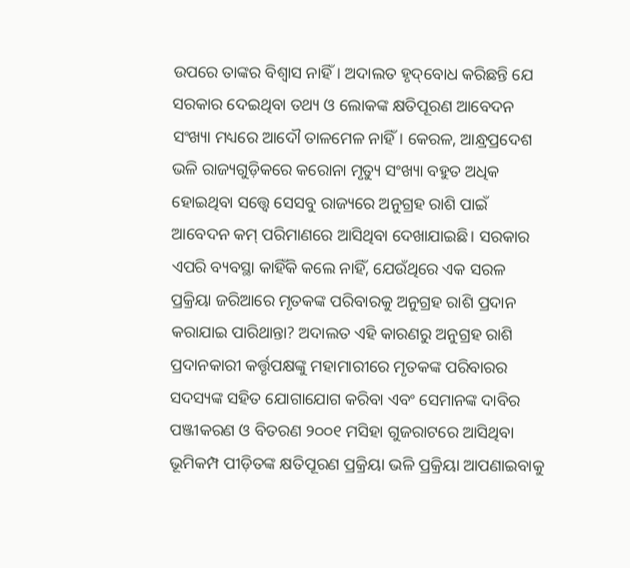ଉପରେ ତାଙ୍କର ବିଶ୍ବାସ ନାହିଁ। ଅଦାଲତ ହୃଦ୍‌ବୋଧ କରିଛନ୍ତି ଯେ ସରକାର ଦେଇଥିବା ତଥ୍ୟ ଓ ଲୋକଙ୍କ କ୍ଷତିପୂରଣ ଆବେଦନ ସଂଖ୍ୟା ମଧ୍ୟରେ ଆଦୌ ତାଳମେଳ ନାହିଁ। କେରଳ, ଆନ୍ଧ୍ରପ୍ରଦେଶ ଭଳି ରାଜ୍ୟଗୁଡ଼ିକରେ କରୋନା ମୃତ୍ୟୁ ସଂଖ୍ୟା ବହୁତ ଅଧିକ ହୋଇଥିବା ସତ୍ତ୍ବେ ସେସବୁ ରାଜ୍ୟରେ ଅନୁଗ୍ରହ ରାଶି ପାଇଁ ଆବେଦନ କମ୍‌ ପରିମାଣରେ ଆସିଥିବା ଦେଖାଯାଇଛି। ସରକାର ଏପରି ବ୍ୟବସ୍ଥା କାହିଁକି କଲେ ନାହିଁ, ଯେଉଁଥିରେ ଏକ ସରଳ ପ୍ରକ୍ରିୟା ଜରିଆରେ ମୃତକଙ୍କ ପରିବାରକୁ ଅନୁଗ୍ରହ ରାଶି ପ୍ରଦାନ କରାଯାଇ ପାରିଥାନ୍ତା? ଅଦାଲତ ଏହି କାରଣରୁ ଅନୁଗ୍ରହ ରାଶି ପ୍ରଦାନକାରୀ କର୍ତ୍ତୃପକ୍ଷଙ୍କୁ ମହାମାରୀରେ ମୃତକଙ୍କ ପରିବାରର ସଦସ୍ୟଙ୍କ ସହିତ ଯୋଗାଯୋଗ କରିବା ଏବଂ ସେମାନଙ୍କ ଦାବିର ପଞ୍ଜୀକରଣ ଓ ବିତରଣ ୨୦୦୧ ମସିହା ଗୁଜରାଟରେ ଆସିଥିବା ଭୂମିକମ୍ପ ପୀଡ଼ିତଙ୍କ କ୍ଷତିପୂରଣ ପ୍ରକ୍ରିୟା ଭଳି ପ୍ରକ୍ରିୟା ଆପଣାଇବାକୁ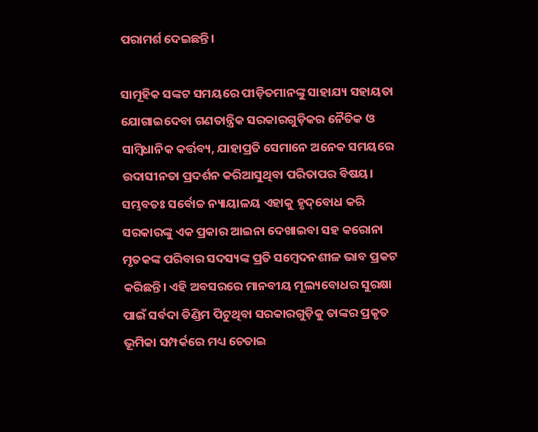ପରାମର୍ଶ ଦେଇଛନ୍ତି।

ସାମୂହିକ ସଙ୍କଟ ସମୟରେ ପୀଡ଼ିତମାନଙ୍କୁ ସାହାଯ୍ୟ ସହାୟତା ଯୋଗାଇଦେବା ଗଣତାନ୍ତ୍ରିକ ସରକାରଗୁଡ଼ିକର ନୈତିକ ଓ ସାମ୍ବିଧାନିକ କର୍ତ୍ତବ୍ୟ, ଯାହାପ୍ରତି ସେମାନେ ଅନେକ ସମୟରେ ଉଦାସୀନତା ପ୍ରଦର୍ଶନ କରିଆସୁଥିବା ପରିତାପର ବିଷୟ। ସମ୍ଭବତଃ ସର୍ବୋଚ୍ଚ ନ୍ୟାୟାଳୟ ଏହାକୁ ହୃଦ୍‌ବୋଧ କରି ସରକାରଙ୍କୁ ଏକ ପ୍ରକାର ଆଇନା ଦେଖାଇବା ସହ କରୋନା ମୃତକଙ୍କ ପରିବାର ସଦସ୍ୟଙ୍କ ପ୍ରତି ସମ୍ବେଦନଶୀଳ ଭାବ ପ୍ରକଟ କରିଛନ୍ତି। ଏହି ଅବସରରେ ମାନବୀୟ ମୂଲ୍ୟବୋଧର ସୁରକ୍ଷା ପାଇଁ ସର୍ବଦା ଡିଣ୍ଡିମ ପିଟୁଥିବା ସରକାରଗୁଡ଼ିକୁ ତାଙ୍କର ପ୍ରକୃତ ଭୂମିକା ସମ୍ପର୍କରେ ମଧ୍ୟ ଚେତାଇ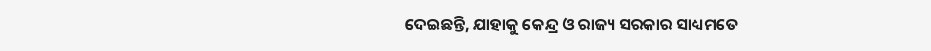ଦେଇଛନ୍ତି, ଯାହାକୁ କେନ୍ଦ୍ର ଓ ରାଜ୍ୟ ସରକାର ସାଧ୍ୟମତେ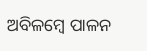ଅବିଳମ୍ବେ ପାଳନ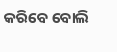କରିବେ ବୋଲି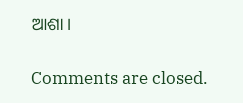ଆଶା।

Comments are closed.